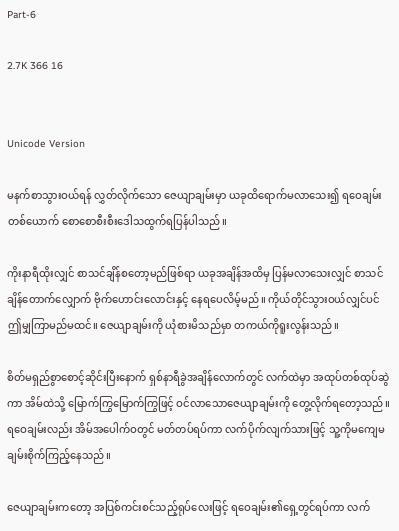Part-6

2.7K 366 16


Unicode Version

မနက်စာသွားဝယ်ရန် လွှတ်လိုက်သော ဇေယျာချမ်းမှာ ယခုထိရောက်မလာသေး၍ ရဝေချမ်းတစ်ယောက် စောစောစီးစီးဒေါသထွက်ရပြန်ပါသည်။

ကိုးနာရီထိုးလျှင် စာသင်ချိန်စတော့မည်ဖြစ်ရာ ယခုအချိန်အထိမှ ပြန်မလာသေးလျှင် စာသင်ချိန်တောက်လျှောက် ဗိုက်ဟောင်းလောင်းနှင့် နေရပေလိမ့်မည်။ ကိုယ်တိုင်သွားဝယ်လျှင်ပင် ဤမျှကြာမည်မထင်။ ဇေယျာချမ်းကို ယုံစားမိသည်မှာ တကယ်ကိုရူးလွန်းသည်။

စိတ်မရှည်စွာစောင့်ဆိုင်းပြီးနောက် ရှစ်နာရီခွဲအချိန်လောက်တွင် လက်ထဲမှာ အထုပ်တစ်ထုပ်ဆွဲကာ အိမ်ထဲသို့ မြောက်ကြွမြောက်ကြွဖြင့် ဝင်လာသောဇေယျာချမ်းကို တွေ့လိုက်ရတော့သည်။ ရဝေချမ်းလည်း အိမ်အပေါက်ဝတွင် မတ်တပ်ရပ်ကာ လက်ပိုက်လျက်သားဖြင့် သူ့ကိုမကျေမချမ်းစိုက်ကြည့်နေသည်။

ဇေယျာချမ်းကတော့ အပြစ်ကင်းစင်သည့်ရုပ်လေးဖြင့် ရဝေချမ်း၏ရှေ့တွင်ရပ်ကာ လက်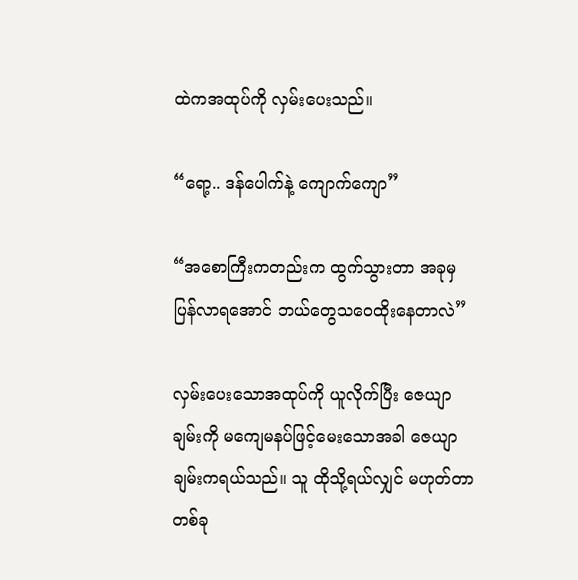ထဲကအထုပ်ကို လှမ်းပေးသည်။

“ရော့.. ဒန်ပေါက်နဲ့ ကျောက်ကျော”

“အစောကြီးကတည်းက ထွက်သွားတာ အခုမှပြန်လာရအောင် ဘယ်တွေသဝေထိုးနေတာလဲ”

လှမ်းပေးသောအထုပ်ကို ယူလိုက်ပြီး ဇေယျာချမ်းကို မကျေမနပ်ဖြင့်မေးသောအခါ ဇေယျာချမ်းကရယ်သည်။ သူ ထိုသို့ရယ်လျှင် မဟုတ်တာတစ်ခု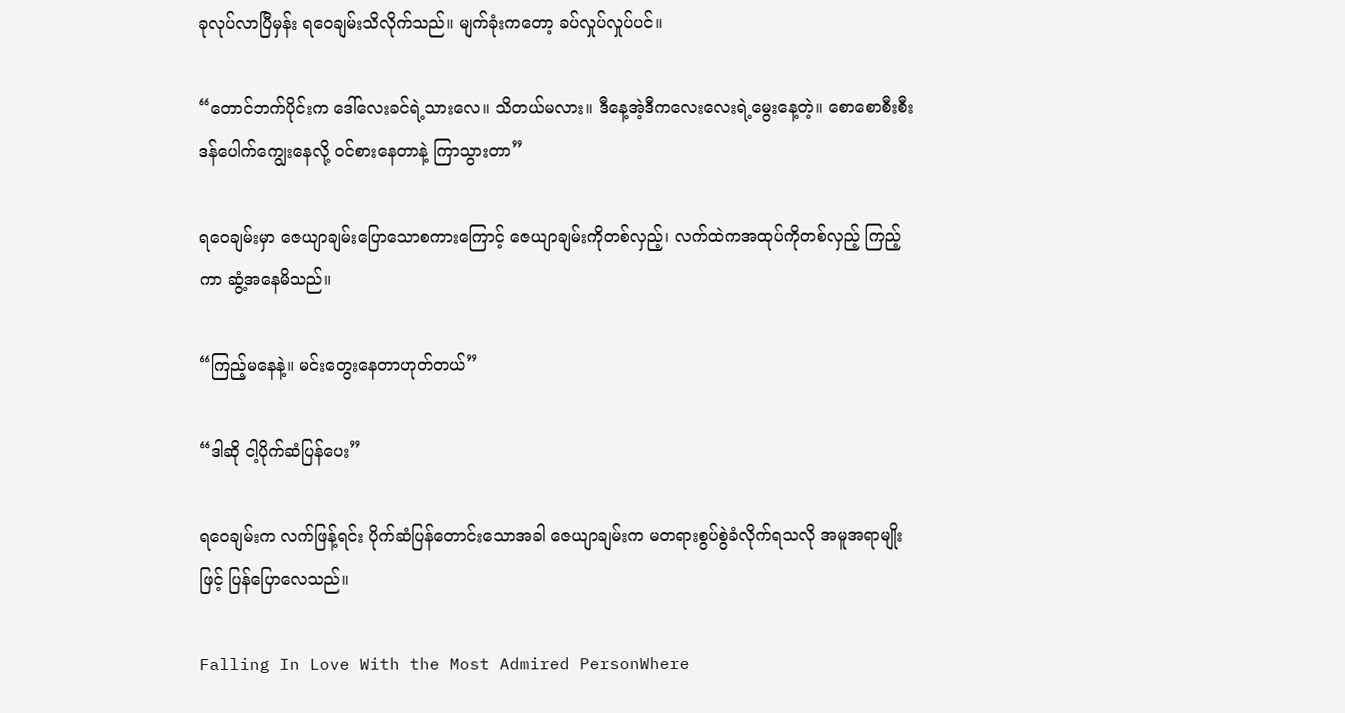ခုလုပ်လာပြီမှန်း ရဝေချမ်းသိလိုက်သည်။ မျက်ခုံးကတော့ ခပ်လှုပ်လှုပ်ပင်။

“တောင်ဘက်ပိုင်းက ဒေါ်လေးခင်ရဲ့သားလေ။ သိတယ်မလား။ ဒီနေ့အဲ့ဒီကလေးလေးရဲ့မွေးနေ့တဲ့။ စောစောစီးစီး ဒန်ပေါက်ကျွေးနေလို့ ဝင်စားနေတာနဲ့ ကြာသွားတာ”

ရဝေချမ်းမှာ ဇေယျာချမ်းပြောသောစကားကြောင့် ဇေယျာချမ်းကိုတစ်လှည့်၊ လက်ထဲကအထုပ်ကိုတစ်လှည့် ကြည့်ကာ ဆွံ့အနေမိသည်။

“ကြည့်မနေနဲ့။ မင်းတွေးနေတာဟုတ်တယ်”

“ဒါဆို ငါ့ပိုက်ဆံပြန်ပေး”

ရဝေချမ်းက လက်ဖြန့်ရင်း ပိုက်ဆံပြန်တောင်းသောအခါ ဇေယျာချမ်းက မတရားစွပ်စွဲခံလိုက်ရသလို အမူအရာမျိုးဖြင့် ပြန်ပြောလေသည်။

Falling In Love With the Most Admired PersonWhere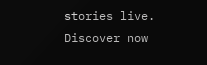stories live. Discover now